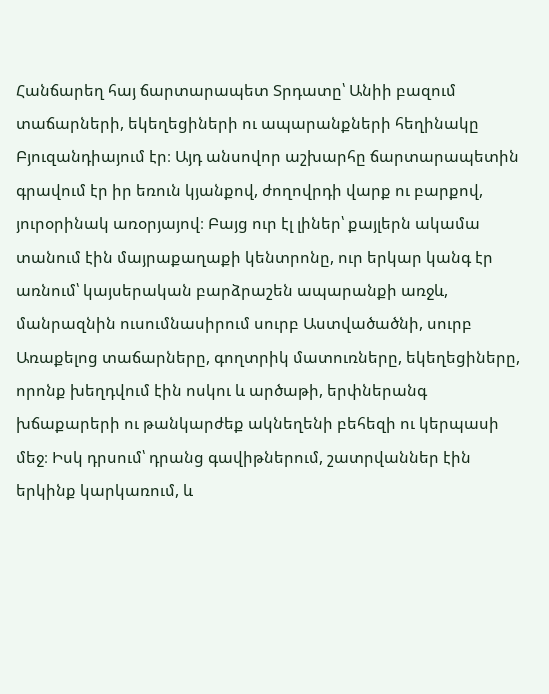Հանճարեղ հայ ճարտարապետ Տրդատը՝ Անիի բազում տաճարների, եկեղեցիների ու ապարանքների հեղինակը Բյուզանդիայում էր։ Այդ անսովոր աշխարհը ճարտարապետին գրավում էր իր եռուն կյանքով, ժողովրդի վարք ու բարքով, յուրօրինակ առօրյայով։ Բայց ուր էլ լիներ՝ քայլերն ակամա տանում էին մայրաքաղաքի կենտրոնը, ուր երկար կանգ էր առնում՝ կայսերական բարձրաշեն ապարանքի առջև, մանրազնին ուսումնասիրում սուրբ Աստվածածնի, սուրբ Առաքելոց տաճարները, գողտրիկ մատուռները, եկեղեցիները, որոնք խեղդվում էին ոսկու և արծաթի, երփներանգ խճաքարերի ու թանկարժեք ակնեղենի բեհեզի ու կերպասի մեջ։ Իսկ դրսում՝ դրանց գավիթներում, շատրվաններ էին երկինք կարկառում, և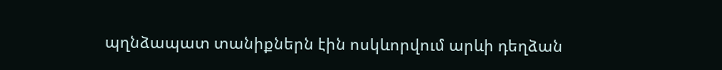պղնձապատ տանիքներն էին ոսկևորվում արևի դեղձան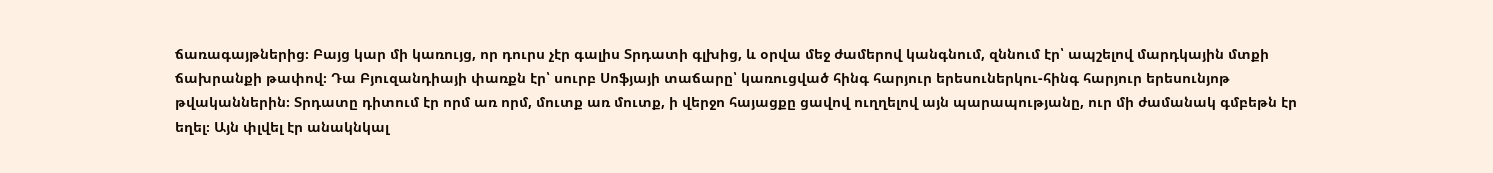ճառագայթներից։ Բայց կար մի կառույց, որ դուրս չէր գալիս Տրդատի գլխից, և օրվա մեջ ժամերով կանգնում, զննում էր՝ ապշելով մարդկային մտքի ճախրանքի թափով։ Դա Բյուզանդիայի փառքն էր՝ սուրբ Սոֆյայի տաճարը՝ կառուցված հինգ հարյուր երեսուներկու-հինգ հարյուր երեսունյոթ թվականներին։ Տրդատը դիտում էր որմ առ որմ, մուտք առ մուտք, ի վերջո հայացքը ցավով ուղղելով այն պարապությանը, ուր մի ժամանակ գմբեթն էր եղել։ Այն փլվել էր անակնկալ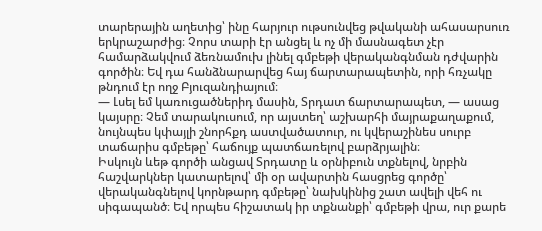տարերային աղետից՝ ինը հարյուր ութսունվեց թվականի ահասարսուռ երկրաշարժից։ Չորս տարի էր անցել և ոչ մի մասնագետ չէր համարձակվում ձեռնամուխ լինել գմբեթի վերականգնման դժվարին գործին։ Եվ դա հանձնարարվեց հայ ճարտարապետին, որի հռչակը թնդում էր ողջ Բյուզանդիայում։
— Լսել եմ կառուցածներիդ մասին, Տրդատ ճարտարապետ, — ասաց կայսրը։ Չեմ տարակուսում, որ այստեղ՝ աշխարհի մայրաքաղաքում, նույնպես կփայլի շնորհքդ աստվածատուր, ու կվերաշինես սուրբ տաճարիս գմբեթը՝ հաճույք պատճառելով բարձրյալին։
Իսկույն ևեթ գործի անցավ Տրդատը և օրնիբուն տքնելով, նրբին հաշվարկներ կատարելով՝ մի օր ավարտին հասցրեց գործը՝ վերականգնելով կորնթարդ գմբեթը՝ նախկինից շատ ավելի վեհ ու սիգապանծ։ Եվ որպես հիշատակ իր տքնանքի՝ գմբեթի վրա, ուր քարե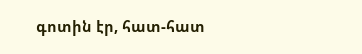գոտին էր, հատ-հատ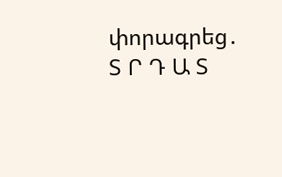փորագրեց․ Տ Ր Դ Ա Տ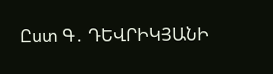Ըստ Գ․ ԴԵՎՐԻԿՅԱՆԻ